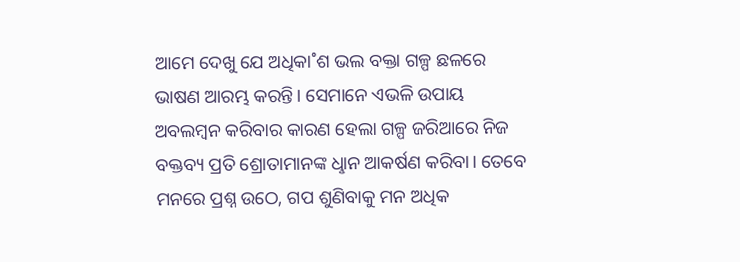ଆମେ ଦେଖୁ ଯେ ଅଧିକା˚ଶ ଭଲ ବକ୍ତା ଗଳ୍ପ ଛଳରେ ଭାଷଣ ଆରମ୍ଭ କରନ୍ତି। ସେମାନେ ଏଭଳି ଉପାୟ ଅବଲମ୍ବନ କରିବାର କାରଣ ହେଲା ଗଳ୍ପ ଜରିଆରେ ନିଜ ବକ୍ତବ୍ୟ ପ୍ରତି ଶ୍ରୋତାମାନଙ୍କ ଧୢାନ ଆକର୍ଷଣ କରିବା। ତେବେ ମନରେ ପ୍ରଶ୍ନ ଉଠେ, ଗପ ଶୁଣିବାକୁ ମନ ଅଧିକ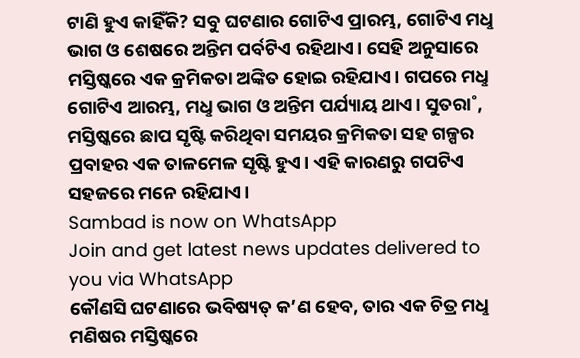ଟାଣି ହୁଏ କାହିଁକି? ସବୁ ଘଟଣାର ଗୋଟିଏ ପ୍ରାରମ୍ଭ, ଗୋଟିଏ ମଧୢ ଭାଗ ଓ ଶେଷରେ ଅନ୍ତିମ ପର୍ବଟିଏ ରହିଥାଏ। ସେହି ଅନୁସାରେ ମସ୍ତିଷ୍କରେ ଏକ କ୍ରମିକତା ଅଙ୍କିତ ହୋଇ ରହିଯାଏ। ଗପରେ ମଧୢ ଗୋଟିଏ ଆରମ୍ଭ, ମଧୢ ଭାଗ ଓ ଅନ୍ତିମ ପର୍ଯ୍ୟାୟ ଥାଏ। ସୁତରା˚, ମସ୍ତିଷ୍କରେ ଛାପ ସୃଷ୍ଟି କରିଥିବା ସମୟର କ୍ରମିକତା ସହ ଗଳ୍ପର ପ୍ରବାହର ଏକ ତାଳମେଳ ସୃଷ୍ଟି ହୁଏ। ଏହି କାରଣରୁ ଗପଟିଏ ସହଜରେ ମନେ ରହିଯାଏ।
Sambad is now on WhatsApp
Join and get latest news updates delivered to you via WhatsApp
କୌଣସି ଘଟଣାରେ ଭବିଷ୍ୟତ୍ କ’ଣ ହେବ, ତାର ଏକ ଚିତ୍ର ମଧୢ ମଣିଷର ମସ୍ତିଷ୍କରେ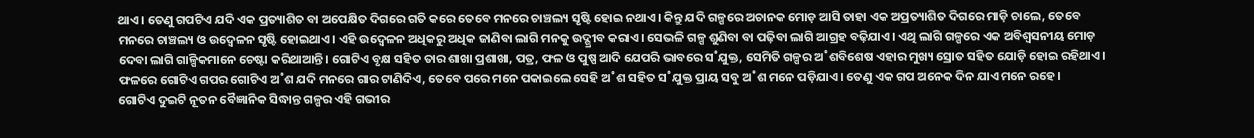ଥାଏ। ତେଣୁ ଗପଟିଏ ଯଦି ଏକ ପ୍ରତ୍ୟାଶିତ ବା ଅପେକ୍ଷିତ ଦିଗରେ ଗତି କରେ ତେବେ ମନରେ ଚାଞ୍ଚଲ୍ୟ ସୃଷ୍ଟି ହୋଇ ନଥାଏ। କିନ୍ତୁ ଯଦି ଗଳ୍ପରେ ଅଚାନକ ମୋଡ଼ ଆସି ତାହା ଏକ ଅପ୍ରତ୍ୟାଶିତ ଦିଗରେ ମାଡ଼ି ଚାଲେ, ତେବେ ମନରେ ଚାଞ୍ଚଲ୍ୟ ଓ ଉଦ୍ବେଳନ ସୃଷ୍ଟି ହୋଇଥାଏ। ଏହି ଉଦ୍ବେଳନ ଅଧିକରୁ ଅଧିକ ଜାଣିବା ଲାଗି ମନକୁ ଉଦ୍ଗ୍ରୀବ କରାଏ। ସେଭଳି ଗଳ୍ପ ଶୁଣିବା ବା ପଢ଼ିବା ଲାଗି ଆଗ୍ରହ ବଢ଼ିଯାଏ। ଏଥି ଲାଗି ଗଳ୍ପରେ ଏକ ଅବିଶ୍ବସନୀୟ ମୋଡ଼ ଦେବା ଲାଗି ଗାଳ୍ପିକମାନେ ଚେଷ୍ଟା କରିଥାଆନ୍ତି। ଗୋଟିଏ ବୃକ୍ଷ ସହିତ ତାର ଶାଖା ପ୍ରଶାଖା, ପତ୍ର, ଫଳ ଓ ପୁଷ୍ପ ଆଦି ଯେପରି ଭାବରେ ସ˚ଯୁକ୍ତ, ସେମିତି ଗଳ୍ପର ଅ˚ଶବିଶେଷ ଏହାର ମୁଖ୍ୟ ସ୍ରୋତ ସହିତ ଯୋଡ଼ି ହୋଇ ରହିଥାଏ। ଫଳରେ ଗୋଟିଏ ଗପର ଗୋଟିଏ ଅ˚ଶ ଯଦି ମନରେ ଗାର ଟାଣିଦିଏ, ତେବେ ପରେ ମନେ ପକାଇଲେ ସେହି ଅ˚ଶ ସହିତ ସ˚ଯୁକ୍ତ ପ୍ରାୟ ସବୁ ଅ˚ଶ ମନେ ପଡ଼ିଯାଏ। ତେଣୁ ଏକ ଗପ ଅନେକ ଦିନ ଯାଏ ମନେ ରହେ।
ଗୋଟିଏ ଦୁଇଟି ନୂତନ ବୈଜ୍ଞାନିକ ସିଦ୍ଧାନ୍ତ ଗଳ୍ପର ଏହି ଗଭୀର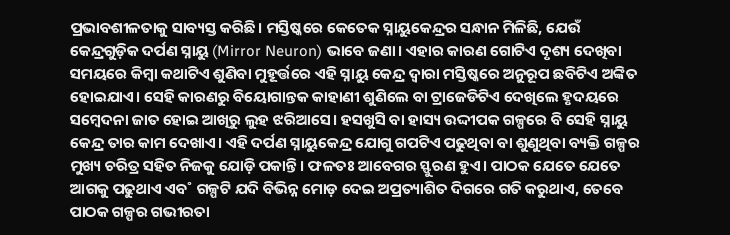ପ୍ରଭାବଶୀଳତାକୁ ସାବ୍ୟସ୍ତ କରିଛି। ମସ୍ତିଷ୍କରେ କେତେକ ସ୍ନାୟୁକେନ୍ଦ୍ରର ସନ୍ଧାନ ମିଳିଛି, ଯେଉଁ କେନ୍ଦ୍ରଗୁଡ଼ିକ ଦର୍ପଣ ସ୍ନାୟୁ (Mirror Neuron) ଭାବେ ଜଣା। ଏହାର କାରଣ ଗୋଟିଏ ଦୃଶ୍ୟ ଦେଖିବା ସମୟରେ କିମ୍ବା କଥାଟିଏ ଶୁଣିବା ମୁହୂର୍ତ୍ତରେ ଏହି ସ୍ନାୟୁ କେନ୍ଦ୍ର ଦ୍ବାରା ମସ୍ତିଷ୍କରେ ଅନୁରୂପ ଛବିଟିଏ ଅଙ୍କିତ ହୋଇଯାଏ। ସେହି କାରଣରୁ ବିୟୋଗାନ୍ତକ କାହାଣୀ ଶୁଣିଲେ ବା ଟ୍ରାଜେଡିଟିଏ ଦେଖିଲେ ହୃଦୟରେ ସମ୍ବେଦନା ଜାତ ହୋଇ ଆଖିରୁ ଲୁହ ଝରିଆସେ। ହସଖୁସି ବା ହାସ୍ୟ ଉଦ୍ଦୀପକ ଗଳ୍ପରେ ବି ସେହି ସ୍ନାୟୁ କେନ୍ଦ୍ର ତାର କାମ ଦେଖାଏ। ଏହି ଦର୍ପଣ ସ୍ନାୟୁକେନ୍ଦ୍ର ଯୋଗୁ ଗପଟିଏ ପଢୁଥିବା ବା ଶୁଣୁଥିବା ବ୍ୟକ୍ତି ଗଳ୍ପର ମୁଖ୍ୟ ଚରିତ୍ର ସହିତ ନିଜକୁ ଯୋଡ଼ି ପକାନ୍ତି। ଫଳତଃ ଆବେଗର ସ୍ଫୁରଣ ହୁଏ। ପାଠକ ଯେତେ ଯେତେ ଆଗକୁ ପଢୁଥାଏ ଏବ˚ ଗଳ୍ପଟି ଯଦି ବିଭିନ୍ନ ମୋଡ଼ ଦେଇ ଅପ୍ରତ୍ୟାଶିତ ଦିଗରେ ଗତି କରୁଥାଏ, ତେବେ ପାଠକ ଗଳ୍ପର ଗଭୀରତା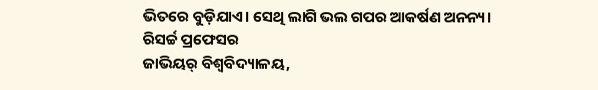ଭିତରେ ବୁଡ଼ିଯାଏ। ସେଥି ଲାଗି ଭଲ ଗପର ଆକର୍ଷଣ ଅନନ୍ୟ।
ରିସର୍ଚ୍ଚ ପ୍ରଫେସର
ଜାଭିୟର୍ ବିଶ୍ବବିଦ୍ୟାଳୟ,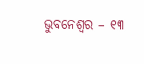ଭୁବନେଶ୍ବର – ୧୩